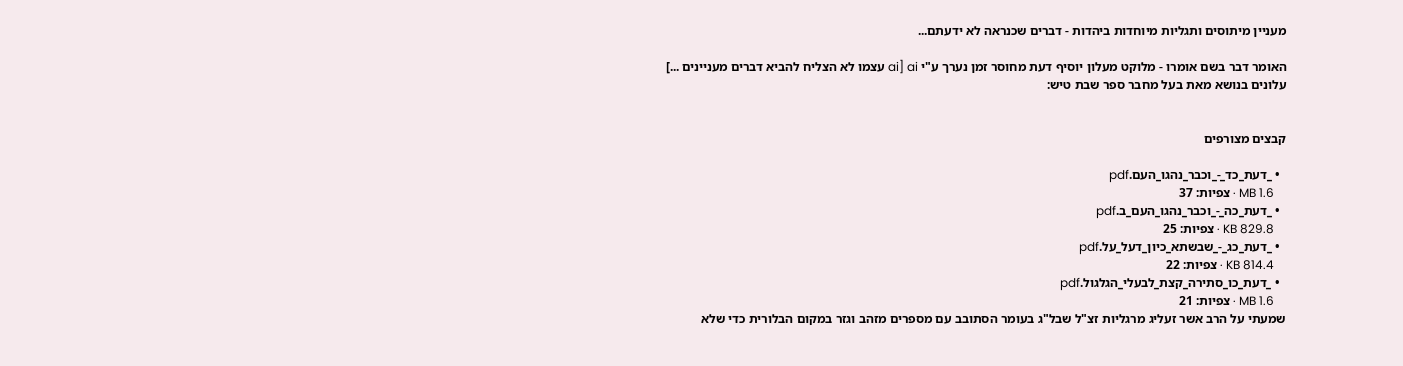מעניין מיתוסים ותגליות מיוחדות ביהדות - דברים שכנראה לא ידעתם...

האומר דבר בשם אומרו - מלוקט מעלון יוסיף דעת מחוסר זמן נערך ע"י ai [ai עצמו לא הצליח להביא דברים מעניינים ...]
עלונים בנושא מאת בעל מחבר ספר שבת טיש:


קבצים מצורפים

  • _דעת_כד_-_וכבר_נהגו_העם.pdf
    1.6 MB · צפיות: 37
  • _דעת_כה_-_וכבר_נהגו_העם_ב.pdf
    KB 829.8 · צפיות: 25
  • _דעת_כג_-_שבשתא_כיון_דעל_על.pdf
    KB 814.4 · צפיות: 22
  • _דעת_כו_סתירה_קצת_לבעלי_הגלגול.pdf
    1.6 MB · צפיות: 21
שמעתי על הרב אשר זעליג מרגליות זצ"ל שבל"ג בעומר הסתובב עם מספרים מזהב וגזר במקום הבלורית כדי שלא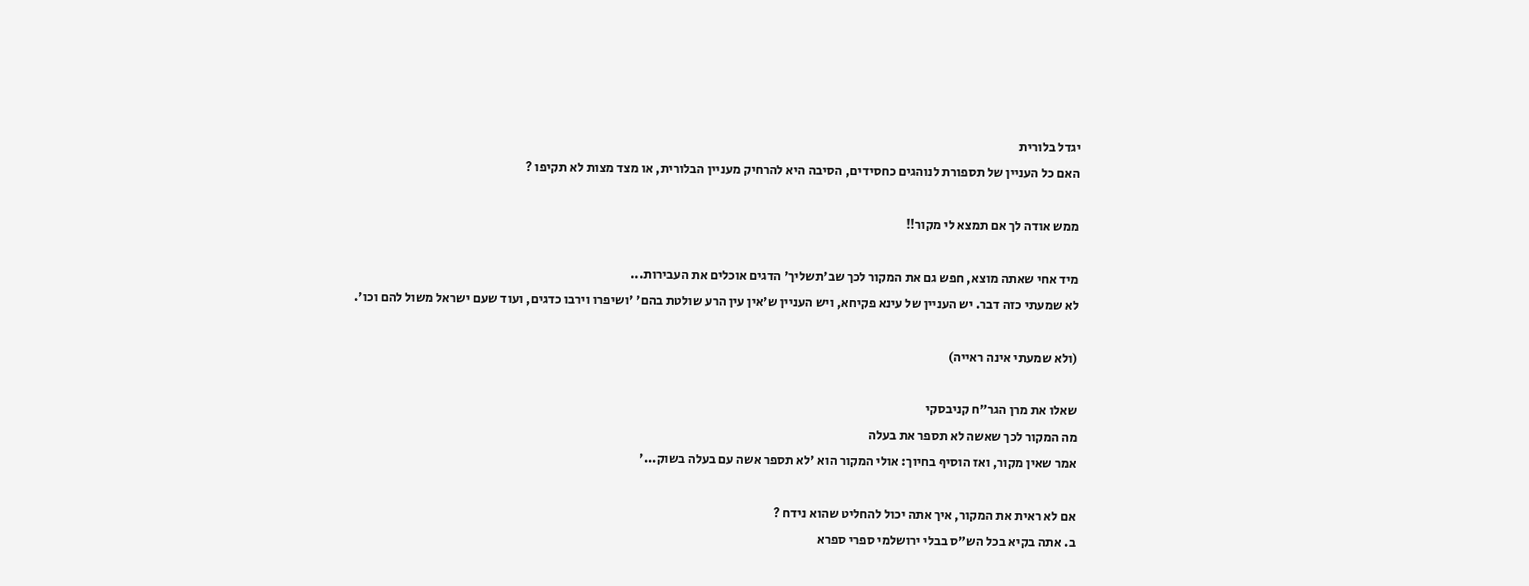יגדל בלורית
האם כל העניין של תספורת לנוהגים כחסידים, הסיבה היא להרחיק מעניין הבלורית, או מצד מצות לא תקיפו ?

ממש אודה לך אם תמצא לי מקור!!

מיד אחי שאתה מוצא, חפש גם את המקור לכך שב'תשליך' הדגים אוכלים את העבירות...
לא שמעתי כזה דבר. יש העניין של עינא פקיחא, ויש העניין ש'אין עין הרע שולטת בהם' 'ושיפרו וירבו כדגים, ועוד שעם ישראל משול להם וכו'.

(ולא שמעתי אינה ראייה)

שאלו את מרן הגר"ח קניבסקי
מה המקור לכך שאשה לא תספר את בעלה
אמר שאין מקור, ואז הוסיף בחיוך: אולי המקור הוא 'לא תספר אשה עם בעלה בשוק...'

אם לא ראית את המקור, איך אתה יכול להחליט שהוא נידח ?
ב. אתה בקיא בכל הש"ס בבלי ירושלמי ספרי ספרא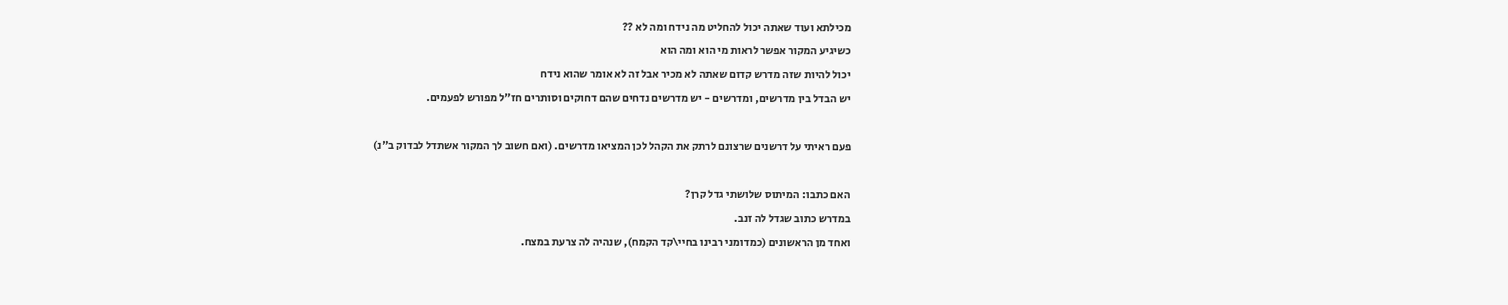מכילתא ועוד שאתה יכול להחליט מה נידח ומה לא ??
כשיגיע המקור אפשר לראות מי הוא ומה הוא
יכול להיות שזה מדרש קדום שאתה לא מכיר אבל זה לא אומר שהוא נידח
יש הבדל בין מדרשים, ומדרשים - יש מדרשים נדחים שהם דחוקים וסותרים חז"ל מפורש לפעמים.

פעם ראיתי על דרשנים שרצונם לרתק את הקהל לכן המציאו מדרשים. (ואם חשוב לך המקור אשתדל לבדוק ב"נ)

האם כתבו: המיתוס שלושתי גדל קרן?
במדרש כתוב שגדל לה זנב.
ואחד מן הראשונים (כמדומני רבינו בחיי\קד הקמח), שנהיה לה צרעת במצח.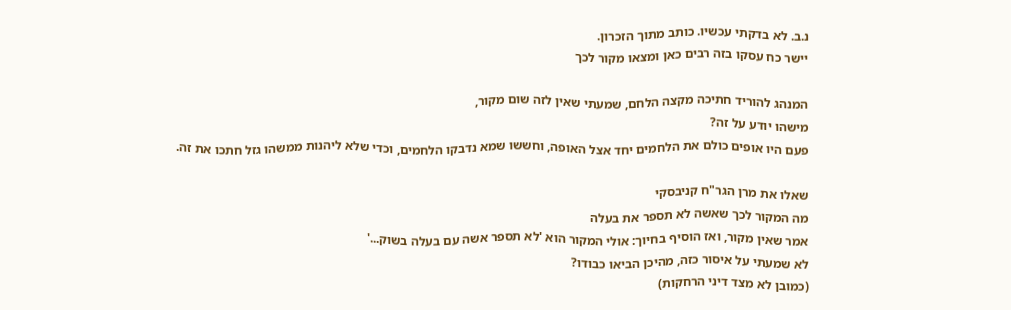נ.ב. לא בדקתי עכשיו. כותב מתוך הזכרון.
יישר כח עסקו בזה רבים כאן ומצאו מקור לכך

המנהג להוריד חתיכה מקצה הלחם, שמעתי שאין לזה שום מקור,
מישהו יודע על זה?
פעם היו אופים כולם את הלחמים יחד אצל האופה, וחששו שמא נדבקו הלחמים, וכדי שלא ליהנות ממשהו גזל חתכו את זה.

שאלו את מרן הגר"ח קניבסקי
מה המקור לכך שאשה לא תספר את בעלה
אמר שאין מקור, ואז הוסיף בחיוך: אולי המקור הוא 'לא תספר אשה עם בעלה בשוק...'
לא שמעתי על איסור כזה, מהיכן הביאו כבודו?
(כמובן לא מצד דיני הרחקות)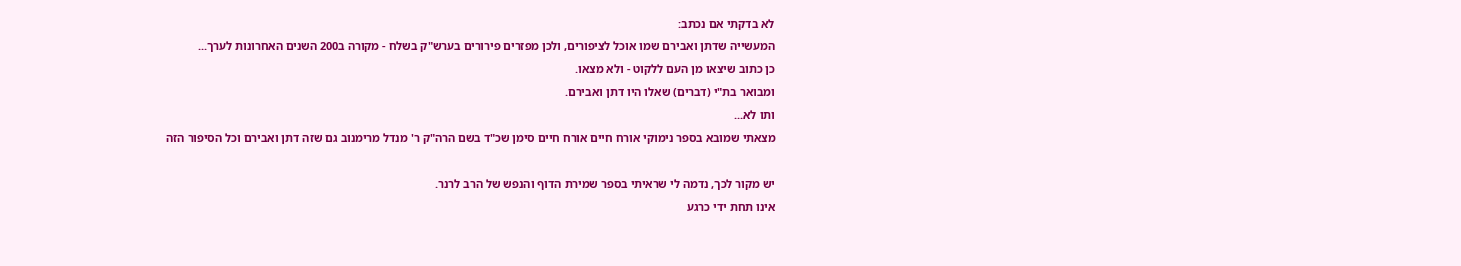לא בדקתי אם נכתב:
המעשייה שדתן ואבירם שמו אוכל לציפורים, ולכן מפזרים פירורים בערש"ק בשלח - מקורה ב200 השנים האחרונות לערך...
כן כתוב שיצאו מן העם ללקוט - ולא מצאו.
ומבואר בת"י (דברים) שאלו היו דתן ואבירם.
ותו לא...
מצאתי שמובא בספר נימוקי אורח חיים אורח חיים סימן שכ"ד בשם הרה"ק ר' מנדל מרימנוב גם שזה דתן ואבירם וכל הסיפור הזה

יש מקור לכך, נדמה לי שראיתי בספר שמירת הדוף והנפש של הרב לרנר.
אינו תחת ידי כרגע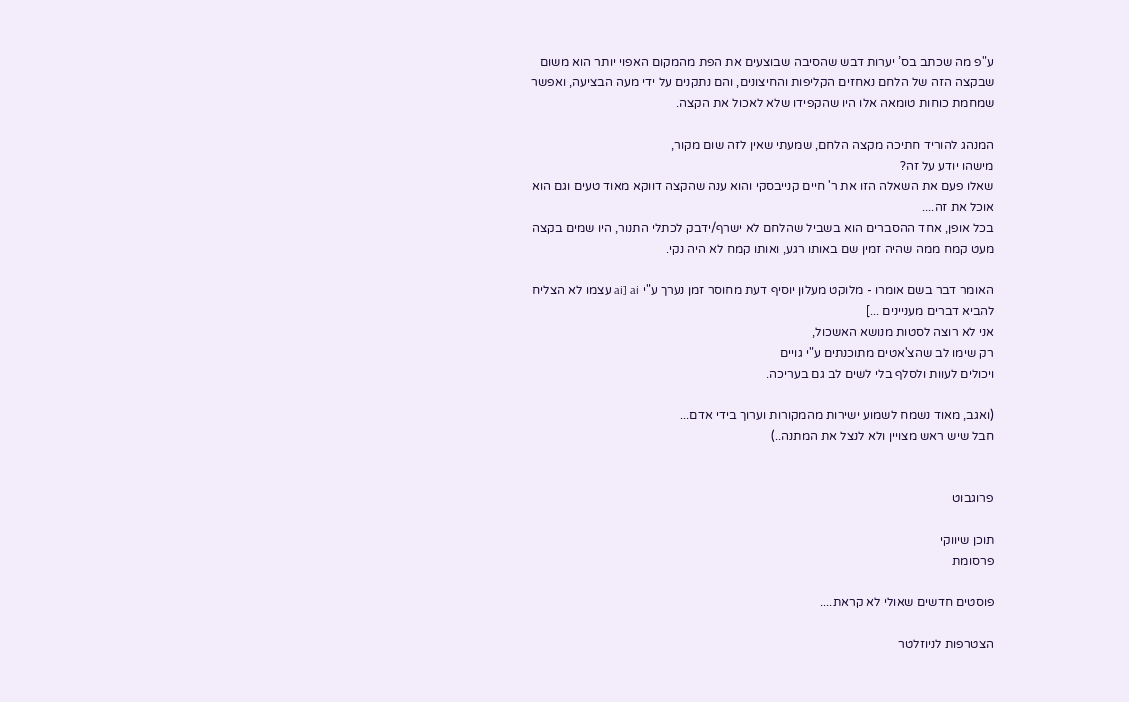ע"פ מה שכתב בס’ יערות דבש שהסיבה שבוצעים את הפת מהמקום האפוי יותר הוא משום שבקצה הזה של הלחם נאחזים הקליפות והחיצונים, והם נתקנים על ידי מעה הבציעה, ואפשר שמחמת כוחות טומאה אלו היו שהקפידו שלא לאכול את הקצה.

המנהג להוריד חתיכה מקצה הלחם, שמעתי שאין לזה שום מקור,
מישהו יודע על זה?
שאלו פעם את השאלה הזו את ר' חיים קנייבסקי והוא ענה שהקצה דווקא מאוד טעים וגם הוא אוכל את זה....
בכל אופן, אחד ההסברים הוא בשביל שהלחם לא ישרף/ידבק לכתלי התנור, היו שמים בקצה מעט קמח ממה שהיה זמין שם באותו רגע, ואותו קמח לא היה נקי.

האומר דבר בשם אומרו - מלוקט מעלון יוסיף דעת מחוסר זמן נערך ע"י ai [ai עצמו לא הצליח להביא דברים מעניינים ...]
אני לא רוצה לסטות מנושא האשכול,
רק שימו לב שהצ'אטים מתוכנתים ע"י גויים
ויכולים לעוות ולסלף בלי לשים לב גם בעריכה.

(ואגב, מאוד נשמח לשמוע ישירות מהמקורות וערוך בידי אדם...
חבל שיש ראש מצויין ולא לנצל את המתנה..)


פרוגבוט

תוכן שיווקי
פרסומת

פוסטים חדשים שאולי לא קראת....

הצטרפות לניוזלטר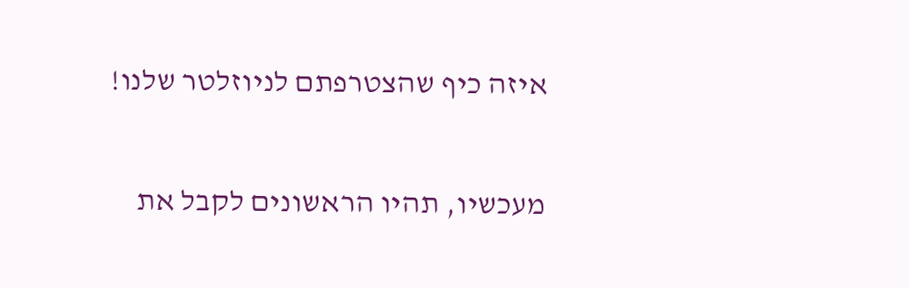איזה כיף שהצטרפתם לניוזלטר שלנו!

מעכשיו, תהיו הראשונים לקבל את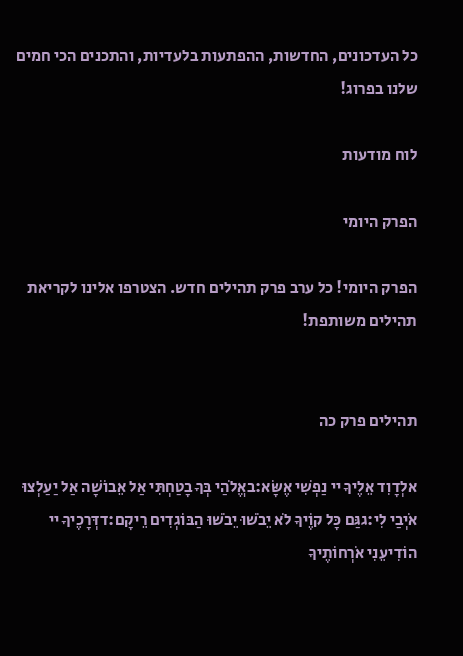כל העדכונים, החדשות, ההפתעות בלעדיות, והתכנים הכי חמים שלנו בפרוג!

לוח מודעות

הפרק היומי

הפרק היומי! כל ערב פרק תהילים חדש. הצטרפו אלינו לקריאת תהילים משותפת!


תהילים פרק כה

אלְדָוִד אֵלֶיךָ יי נַפְשִׁי אֶשָּׂא:באֱלֹהַי בְּךָ בָטַחְתִּי אַל אֵבוֹשָׁה אַל יַעַלְצוּ אֹיְבַי לִי:גגַּם כָּל קוֶֹיךָ לֹא יֵבֹשׁוּ יֵבֹשׁוּ הַבּוֹגְדִים רֵיקָם:דדְּרָכֶיךָ יי הוֹדִיעֵנִי אֹרְחוֹתֶיךָ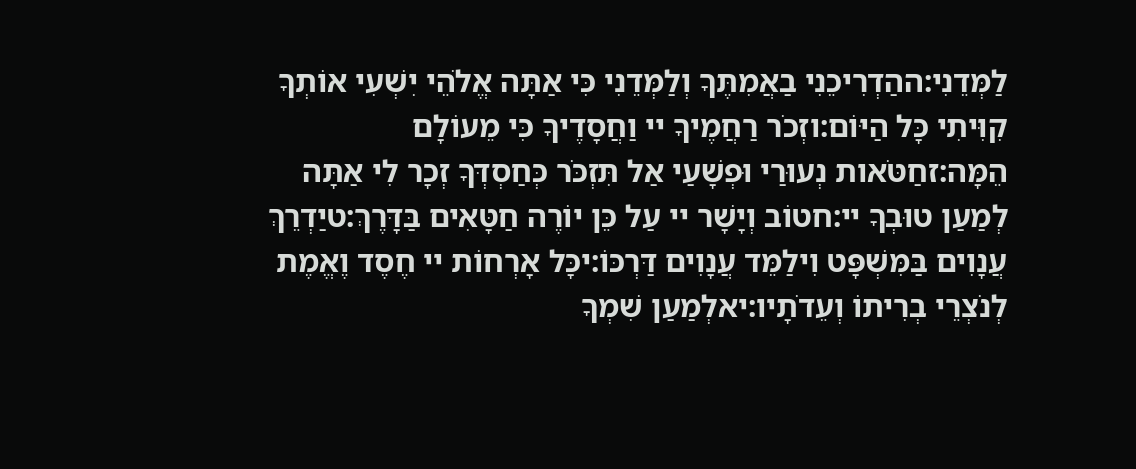לַמְּדֵנִי:ההַדְרִיכֵנִי בַאֲמִתֶּךָ וְלַמְּדֵנִי כִּי אַתָּה אֱלֹהֵי יִשְׁעִי אוֹתְךָ קִוִּיתִי כָּל הַיּוֹם:וזְכֹר רַחֲמֶיךָ יי וַחֲסָדֶיךָ כִּי מֵעוֹלָם הֵמָּה:זחַטֹּאות נְעוּרַי וּפְשָׁעַי אַל תִּזְכֹּר כְּחַסְדְּךָ זְכָר לִי אַתָּה לְמַעַן טוּבְךָ יי:חטוֹב וְיָשָׁר יי עַל כֵּן יוֹרֶה חַטָּאִים בַּדָּרֶךְ:טיַדְרֵךְ עֲנָוִים בַּמִּשְׁפָּט וִילַמֵּד עֲנָוִים דַּרְכּוֹ:יכָּל אָרְחוֹת יי חֶסֶד וֶאֱמֶת לְנֹצְרֵי בְרִיתוֹ וְעֵדֹתָיו:יאלְמַעַן שִׁמְךָ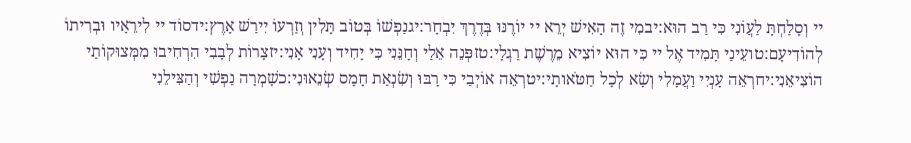יי וְסָלַחְתָּ לַעֲוֹנִי כִּי רַב הוּא:יבמִי זֶה הָאִישׁ יְרֵא יי יוֹרֶנּוּ בְּדֶרֶךְ יִבְחָר:יגנַפְשׁוֹ בְּטוֹב תָּלִין וְזַרְעוֹ יִירַשׁ אָרֶץ:ידסוֹד יי לִירֵאָיו וּבְרִיתוֹ לְהוֹדִיעָם:טועֵינַי תָּמִיד אֶל יי כִּי הוּא יוֹצִיא מֵרֶשֶׁת רַגְלָי:טזפְּנֵה אֵלַי וְחָנֵּנִי כִּי יָחִיד וְעָנִי אָנִי:יזצָרוֹת לְבָבִי הִרְחִיבוּ מִמְּצוּקוֹתַי הוֹצִיאֵנִי:יחרְאֵה עָנְיִי וַעֲמָלִי וְשָׂא לְכָל חַטֹּאותָי:יטרְאֵה אוֹיְבַי כִּי רָבּוּ וְשִׂנְאַת חָמָס שְׂנֵאוּנִי:כשָׁמְרָה נַפְשִׁי וְהַצִּילֵנִי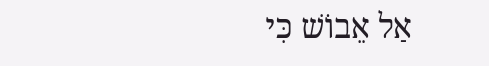אַל אֵבוֹשׁ כִּי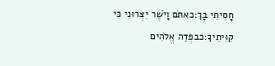חָסִיתִי בָךְ:כאתֹּם וָיֹשֶׁר יִצְּרוּנִי כִּי קִוִּיתִיךָ:כבפְּדֵה אֱלֹהִים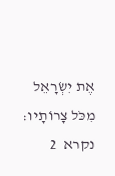אֶת יִשְׂרָאֵל מִכֹּל צָרוֹתָיו:
נקרא  2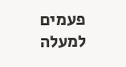פעמים
למעלה